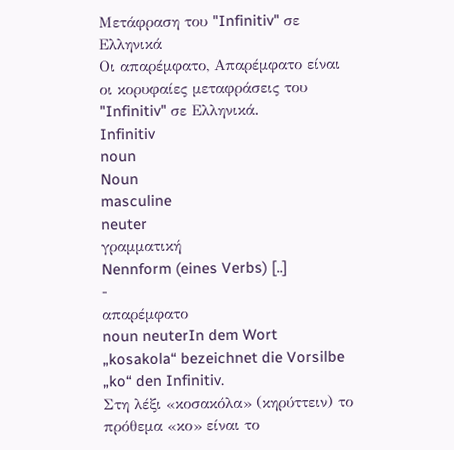Μετάφραση του "Infinitiv" σε Ελληνικά
Οι απαρέμφατο, Απαρέμφατο είναι οι κορυφαίες μεταφράσεις του "Infinitiv" σε Ελληνικά.
Infinitiv
noun
Noun
masculine
neuter
γραμματική
Nennform (eines Verbs) [..]
-
απαρέμφατο
noun neuterIn dem Wort „kosakola“ bezeichnet die Vorsilbe „ko“ den Infinitiv.
Στη λέξι «κοσακόλα» (κηρύττειν) το πρόθεμα «κο» είναι το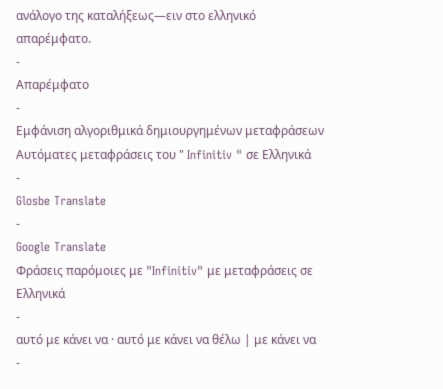ανάλογο της καταλήξεως—ειν στο ελληνικό απαρέμφατο.
-
Απαρέμφατο
-
Εμφάνιση αλγοριθμικά δημιουργημένων μεταφράσεων
Αυτόματες μεταφράσεις του " Infinitiv " σε Ελληνικά
-
Glosbe Translate
-
Google Translate
Φράσεις παρόμοιες με "Infinitiv" με μεταφράσεις σε Ελληνικά
-
αυτό με κάνει να · αυτό με κάνει να θέλω | με κάνει να
-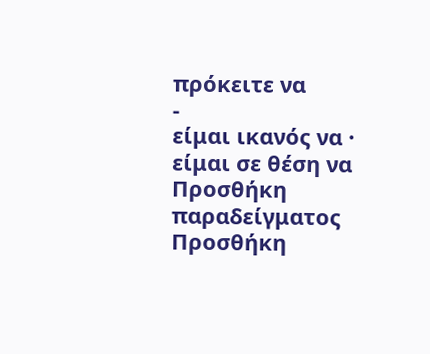πρόκειτε να
-
είμαι ικανός να · είμαι σε θέση να
Προσθήκη παραδείγματος
Προσθήκη